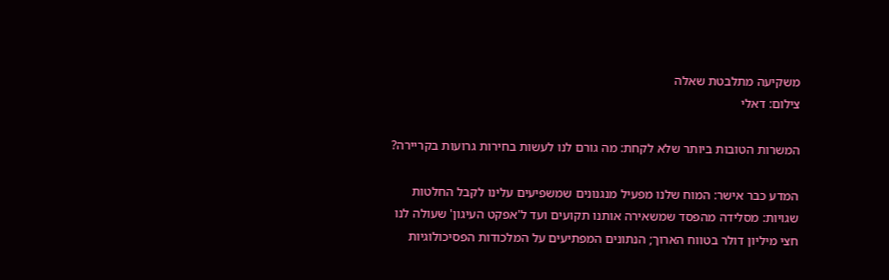משקיעה מתלבטת שאלה
צילום: דאלי

המשרות הטובות ביותר שלא לקחת: מה גורם לנו לעשות בחירות גרועות בקריירה?

המדע כבר אישר: המוח שלנו מפעיל מנגנונים שמשפיעים עלינו לקבל החלטות שגויות: מסלידה מהפסד שמשאירה אותנו תקועים ועד ל'אפקט העיגון' שעולה לנו חצי מיליון דולר בטווח הארוך; הנתונים המפתיעים על המלכודות הפסיכולוגיות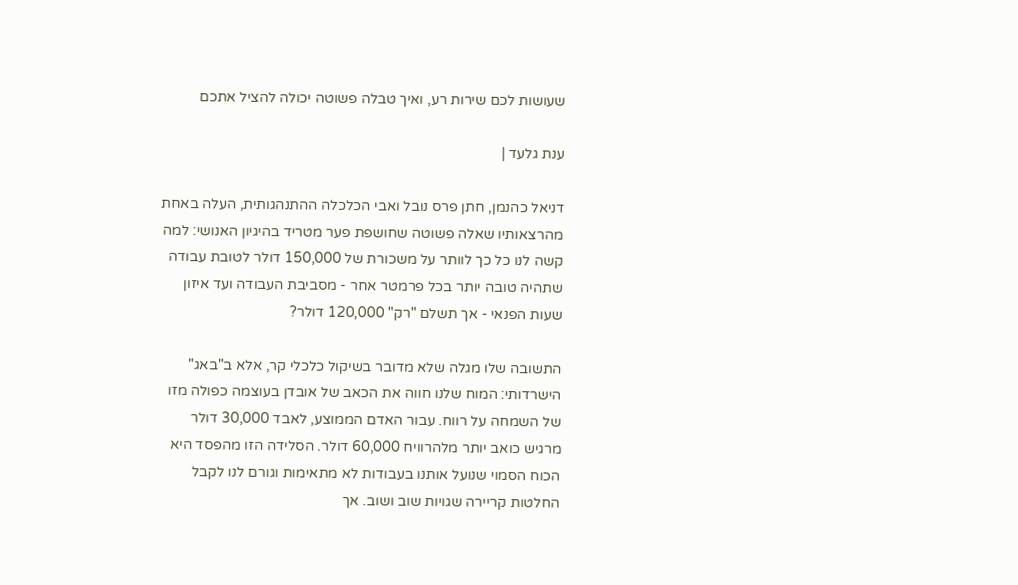שעושות לכם שירות רע, ואיך טבלה פשוטה יכולה להציל אתכם

ענת גלעד |

דניאל כהנמן, חתן פרס נובל ואבי הכלכלה ההתנהגותית, העלה באחת מהרצאותיו שאלה פשוטה שחושפת פער מטריד בהיגיון האנושי: למה קשה לנו כל כך לוותר על משכורת של 150,000 דולר לטובת עבודה שתהיה טובה יותר בכל פרמטר אחר - מסביבת העבודה ועד איזון שעות הפנאי - אך תשלם "רק" 120,000 דולר?

התשובה שלו מגלה שלא מדובר בשיקול כלכלי קר, אלא ב"באג" הישרדותי: המוח שלנו חווה את הכאב של אובדן בעוצמה כפולה מזו של השמחה על רווח. עבור האדם הממוצע, לאבד 30,000 דולר מרגיש כואב יותר מלהרוויח 60,000 דולר. הסלידה הזו מהפסד היא הכוח הסמוי שנועל אותנו בעבודות לא מתאימות וגורם לנו לקבל החלטות קריירה שגויות שוב ושוב. אך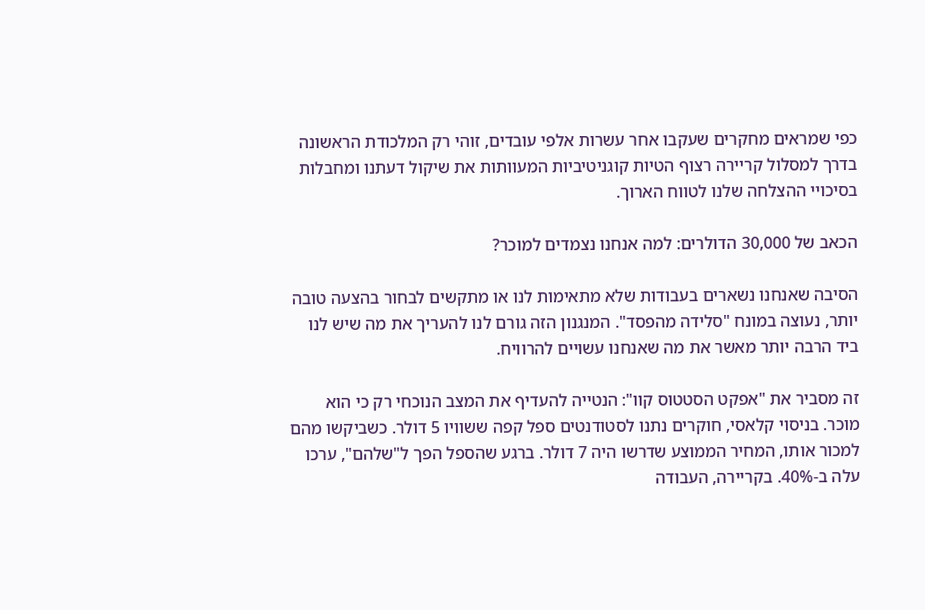כפי שמראים מחקרים שעקבו אחר עשרות אלפי עובדים, זוהי רק המלכודת הראשונה בדרך למסלול קריירה רצוף הטיות קוגניטיביות המעוותות את שיקול דעתנו ומחבלות בסיכויי ההצלחה שלנו לטווח הארוך.

הכאב של 30,000 הדולרים: למה אנחנו נצמדים למוכר?

הסיבה שאנחנו נשארים בעבודות שלא מתאימות לנו או מתקשים לבחור בהצעה טובה יותר, נעוצה במונח "סלידה מהפסד". המנגנון הזה גורם לנו להעריך את מה שיש לנו ביד הרבה יותר מאשר את מה שאנחנו עשויים להרוויח.

זה מסביר את "אפקט הסטטוס קוו": הנטייה להעדיף את המצב הנוכחי רק כי הוא מוכר. בניסוי קלאסי, חוקרים נתנו לסטודנטים ספל קפה ששוויו 5 דולר. כשביקשו מהם למכור אותו, המחיר הממוצע שדרשו היה 7 דולר. ברגע שהספל הפך ל"שלהם", ערכו עלה ב-40%. בקריירה, העבודה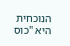הנוכחית היא "כוס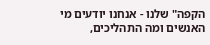הקפה" שלנו - אנחנו יודעים מי האנשים ומה התהליכים,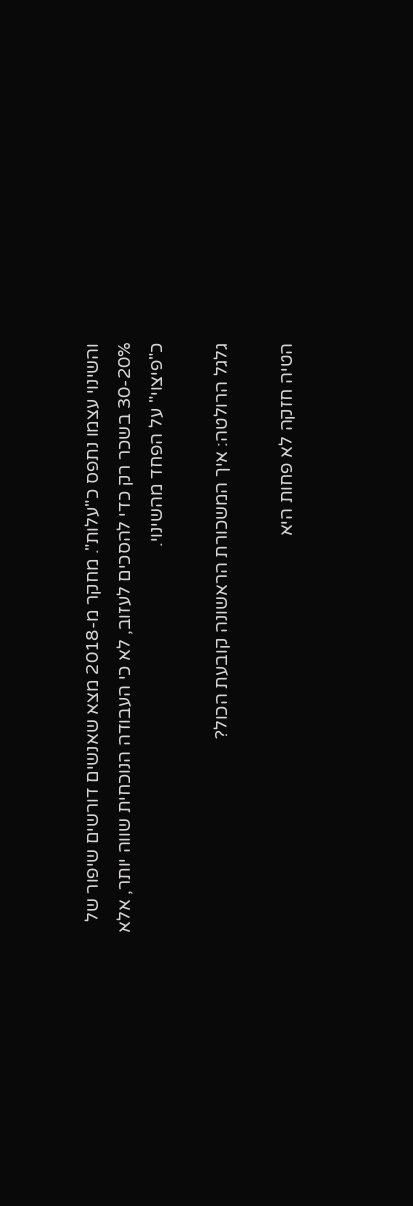והשינוי עצמו נתפס כ"עלות". מחקר מ-2018 מצא שאנשים דורשים שיפור של 30-20% בשכר רק כדי להסכים לעזוב, לא כי העבודה הנוכחית שווה יותר, אלא כ"פיצוי" על הפחד מהשינוי.

גלגל הרולטה: איך המשכורת הראשונה קובעת הכול?

הטיה חזקה לא פחות היא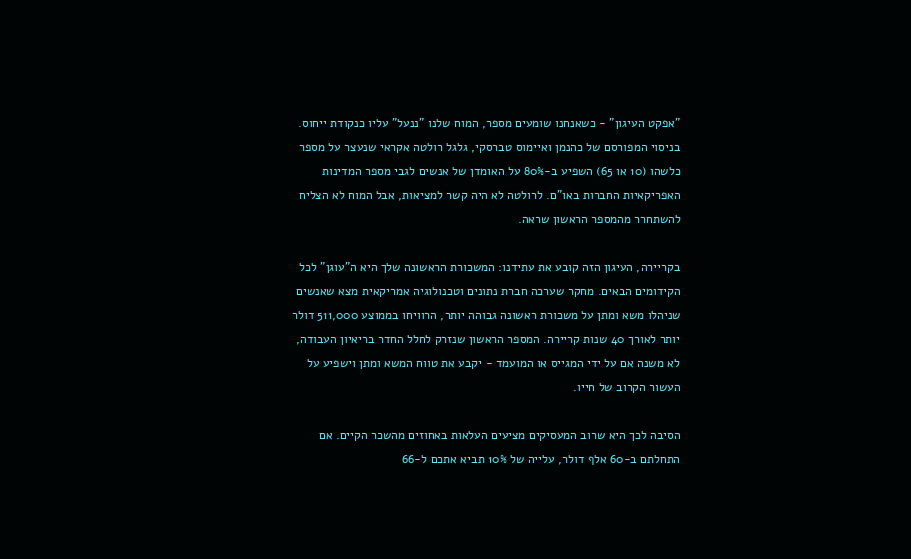"אפקט העיגון" - כשאנחנו שומעים מספר, המוח שלנו "ננעל" עליו כנקודת ייחוס. בניסוי המפורסם של כהנמן ואיימוס טברסקי, גלגל רולטה אקראי שנעצר על מספר כלשהו (10 או 65) השפיע ב-80% על האומדן של אנשים לגבי מספר המדינות האפריקאיות החברות באו"ם. לרולטה לא היה קשר למציאות, אבל המוח לא הצליח להשתחרר מהמספר הראשון שראה.

בקריירה, העיגון הזה קובע את עתידנו: המשכורת הראשונה שלך היא ה"עוגן" לכל הקידומים הבאים. מחקר שערכה חברת נתונים וטכנולוגיה אמריקאית מצא שאנשים שניהלו משא ומתן על משכורת ראשונה גבוהה יותר, הרוויחו בממוצע 511,000 דולר יותר לאורך 40 שנות קריירה. המספר הראשון שנזרק לחלל החדר בריאיון העבודה, לא משנה אם על ידי המגייס או המועמד - יקבע את טווח המשא ומתן וישפיע על העשור הקרוב של חייו.

הסיבה לכך היא שרוב המעסיקים מציעים העלאות באחוזים מהשכר הקיים. אם התחלתם ב-60 אלף דולר, עלייה של 10% תביא אתכם ל-66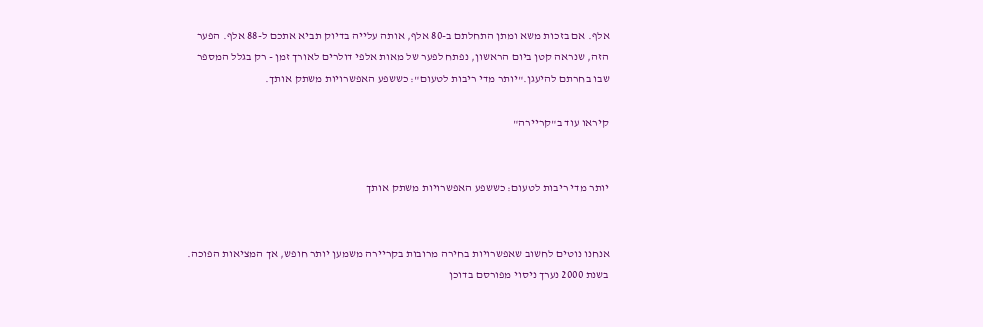אלף. אם בזכות משא ומתן התחלתם ב-80 אלף, אותה עלייה בדיוק תביא אתכם ל-88 אלף. הפער הזה, שנראה קטן ביום הראשון, נפתח לפער של מאות אלפי דולרים לאורך זמן - רק בגלל המספר שבו בחרתם להיעגן."יותר מדי ריבות לטעום": כששפע האפשרויות משתק אותך.

קיראו עוד ב"קריירה"


יותר מדי ריבות לטעום: כששפע האפשרויות משתק אותך


אנחנו נוטים לחשוב שאפשרויות בחירה מרובות בקריירה משמען יותר חופש, אך המציאות הפוכה. בשנת 2000 נערך ניסוי מפורסם בדוכן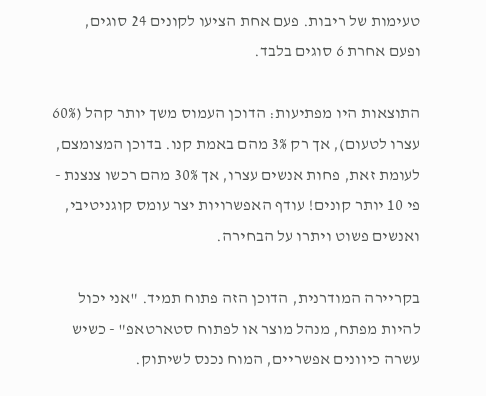טעימות של ריבות. פעם אחת הציעו לקונים 24 סוגים, ופעם אחרת 6 סוגים בלבד.

התוצאות היו מפתיעות: הדוכן העמוס משך יותר קהל (60% עצרו לטעום), אך רק 3% מהם באמת קנו. בדוכן המצומצם, לעומת זאת, פחות אנשים עצרו, אך 30% מהם רכשו צנצנת - פי 10 יותר קונים! עודף האפשרויות יצר עומס קוגניטיבי, ואנשים פשוט ויתרו על הבחירה.

בקריירה המודרנית, הדוכן הזה פתוח תמיד. "אני יכול להיות מפתח, מנהל מוצר או לפתוח סטארטאפ" - כשיש עשרה כיוונים אפשריים, המוח נכנס לשיתוק.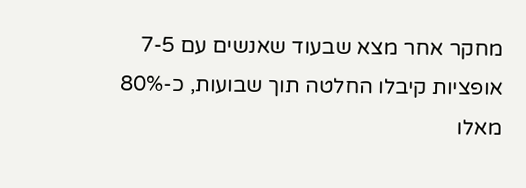מחקר אחר מצא שבעוד שאנשים עם 7-5 אופציות קיבלו החלטה תוך שבועות, כ-80% מאלו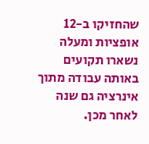שהחזיקו ב-12 אופציות ומעלה נשארו תקועים באותה עבודה מתוך אינרציה גם שנה לאחר מכן.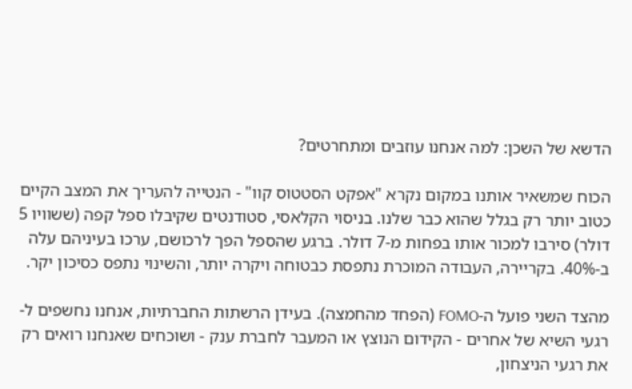הדשא של השכן: למה אנחנו עוזבים ומתחרטים?

הכוח שמשאיר אותנו במקום נקרא "אפקט הסטטוס קוו" - הנטייה להעריך את המצב הקיים כטוב יותר רק בגלל שהוא כבר שלנו. בניסוי הקלאסי, סטודנטים שקיבלו ספל קפה (ששוויו 5 דולר) סירבו למכור אותו בפחות מ-7 דולר. ברגע שהספל הפך לרכושם, ערכו בעיניהם עלה ב-40%. בקריירה, העבודה המוכרת נתפסת כבטוחה ויקרה יותר, והשינוי נתפס כסיכון יקר.

מהצד השני פועל ה-FOMO (הפחד מהחמצה). בעידן הרשתות החברתיות, אנחנו נחשפים ל-רגעי השיא של אחרים - הקידום הנוצץ או המעבר לחברת ענק - ושוכחים שאנחנו רואים רק את רגעי הניצחון,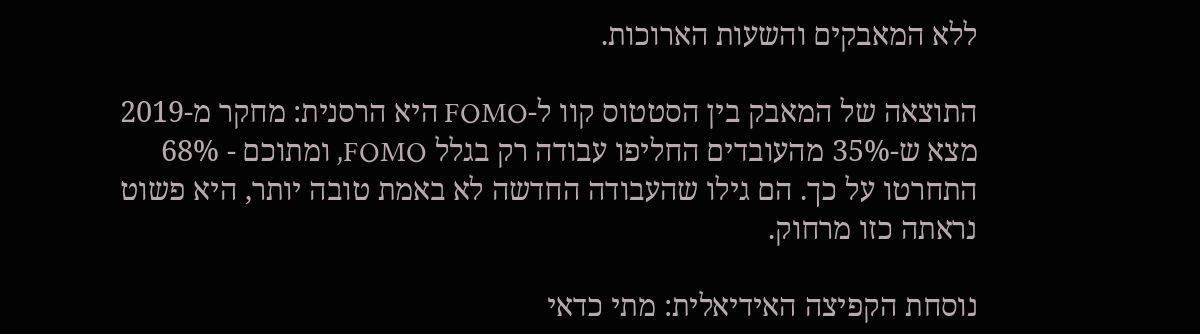ללא המאבקים והשעות הארוכות.

התוצאה של המאבק בין הסטטוס קוו ל-FOMO היא הרסנית: מחקר מ-2019 מצא ש-35% מהעובדים החליפו עבודה רק בגלל FOMO, ומתוכם - 68% התחרטו על כך. הם גילו שהעבודה החדשה לא באמת טובה יותר, היא פשוט נראתה כזו מרחוק.

נוסחת הקפיצה האידיאלית: מתי כדאי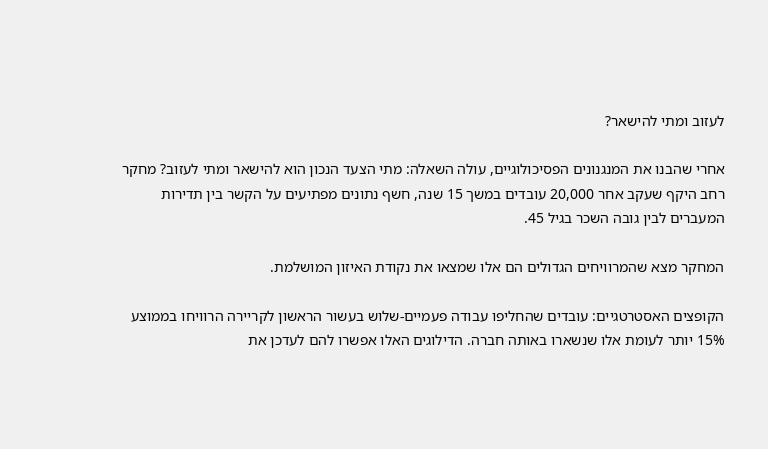לעזוב ומתי להישאר?

אחרי שהבנו את המנגנונים הפסיכולוגיים, עולה השאלה: מתי הצעד הנכון הוא להישאר ומתי לעזוב? מחקר רחב היקף שעקב אחר 20,000 עובדים במשך 15 שנה, חשף נתונים מפתיעים על הקשר בין תדירות המעברים לבין גובה השכר בגיל 45.

המחקר מצא שהמרוויחים הגדולים הם אלו שמצאו את נקודת האיזון המושלמת.

הקופצים האסטרטגיים: עובדים שהחליפו עבודה פעמיים-שלוש בעשור הראשון לקריירה הרוויחו בממוצע 15% יותר לעומת אלו שנשארו באותה חברה. הדילוגים האלו אפשרו להם לעדכן את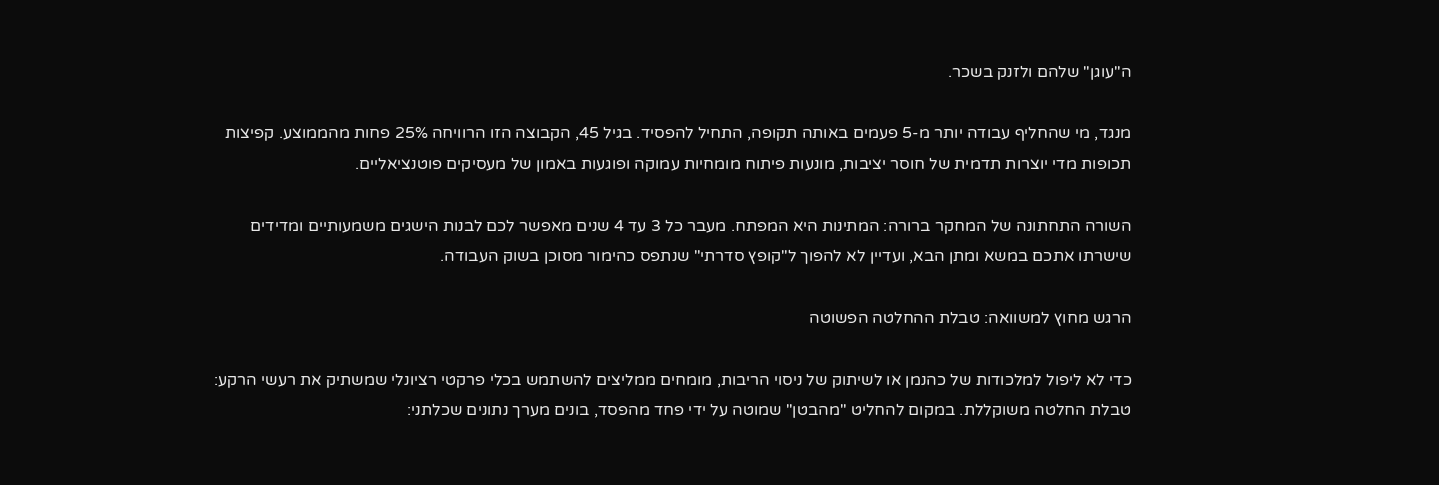ה"עוגן" שלהם ולזנק בשכר.

מנגד, מי שהחליף עבודה יותר מ-5 פעמים באותה תקופה, התחיל להפסיד. בגיל 45, הקבוצה הזו הרוויחה 25% פחות מהממוצע. קפיצות תכופות מדי יוצרות תדמית של חוסר יציבות, מונעות פיתוח מומחיות עמוקה ופוגעות באמון של מעסיקים פוטנציאליים.

השורה התחתונה של המחקר ברורה: המתינות היא המפתח. מעבר כל 3 עד 4 שנים מאפשר לכם לבנות הישגים משמעותיים ומדידים שישרתו אתכם במשא ומתן הבא, ועדיין לא להפוך ל"קופץ סדרתי" שנתפס כהימור מסוכן בשוק העבודה.

הרגש מחוץ למשוואה: טבלת ההחלטה הפשוטה

כדי לא ליפול למלכודות של כהנמן או לשיתוק של ניסוי הריבות, מומחים ממליצים להשתמש בכלי פרקטי רציונלי שמשתיק את רעשי הרקע: טבלת החלטה משוקללת. במקום להחליט "מהבטן" שמוטה על ידי פחד מהפסד, בונים מערך נתונים שכלתני: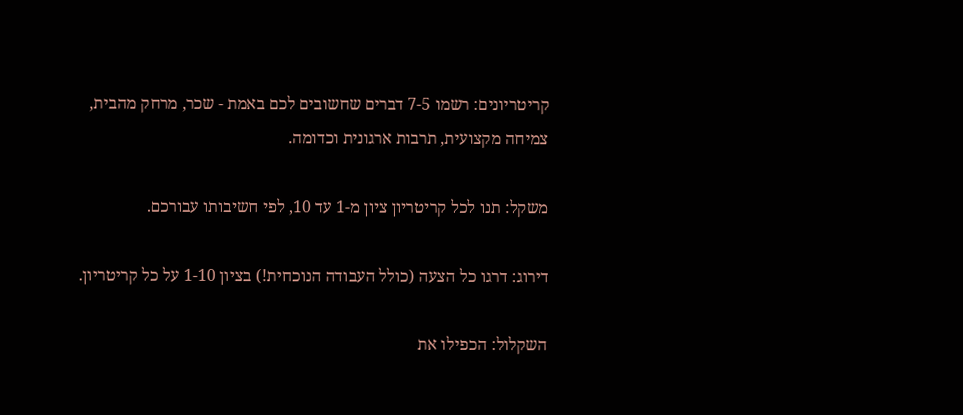קריטריונים: רשמו 7-5 דברים שחשובים לכם באמת - שכר, מרחק מהבית, צמיחה מקצועית, תרבות ארגונית וכדומה.

משקל: תנו לכל קריטריון ציון מ-1 עד 10, לפי חשיבותו עבורכם.

דירוג: דרגו כל הצעה (כולל העבודה הנוכחית!) בציון 1-10 על כל קריטריון.

השקלול: הכפילו את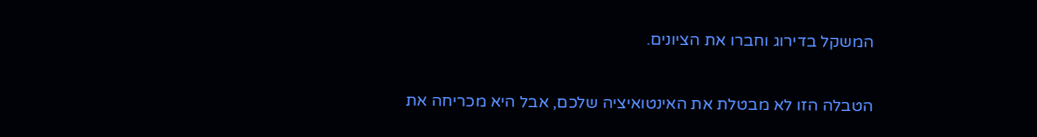המשקל בדירוג וחברו את הציונים.

הטבלה הזו לא מבטלת את האינטואיציה שלכם, אבל היא מכריחה את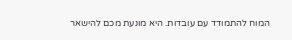המוח להתמודד עם עובדות. היא מונעת מכם להישאר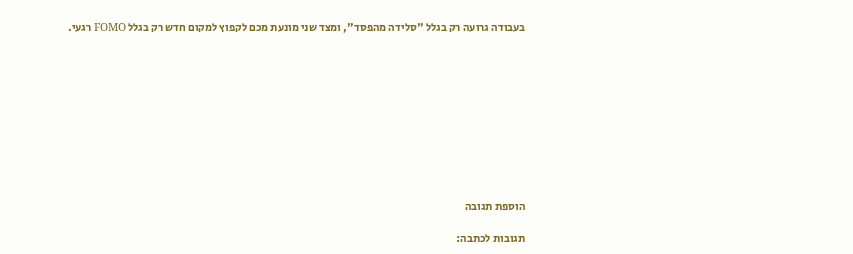בעבודה גרועה רק בגלל "סלידה מהפסד", ומצד שני מונעת מכם לקפוץ למקום חדש רק בגלל FOMO רגעי.










הוספת תגובה

תגובות לכתבה: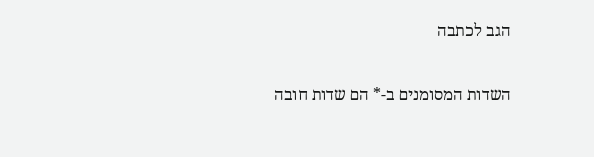הגב לכתבה

השדות המסומנים ב-* הם שדות חובה